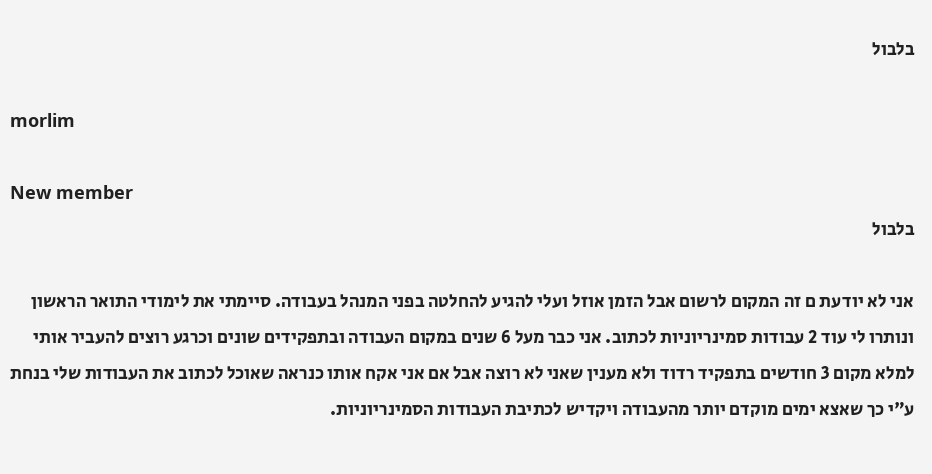בלבול

morlim

New member
בלבול

אני לא יודעת ם זה המקום לרשום אבל הזמן אוזל ועלי להגיע להחלטה בפני המנהל בעבודה. סיימתי את לימודי התואר הראשון ונותרו לי עוד 2 עבודות סמינריוניות לכתוב. אני כבר מעל 6 שנים במקום העבודה ובתפקידים שונים וכרגע רוצים להעביר אותי למלא מקום 3 חודשים בתפקיד רדוד ולא מענין שאני לא רוצה אבל אם אני אקח אותו כנראה שאוכל לכתוב את העבודות שלי בנחת ע"י כך שאצא ימים מוקדם יותר מהעבודה ויקדיש לכתיבת העבודות הסמינריוניות.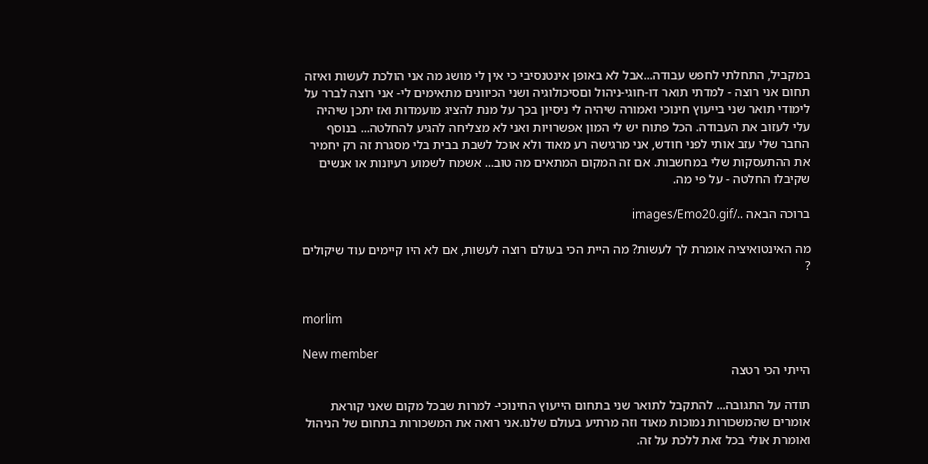במקביל, התחלתי לחפש עבודה...אבל לא באופן אינטנסיבי כי אין לי מושג מה אני הולכת לעשות ואיזה תחום אני רוצה - למדתי תואר דו-חוגי-ניהול וםסיכולוגיה ושני הכיוונים מתאימים לי- אני רוצה לברר על לימודי תואר שני בייעוץ חינוכי ואמורה שיהיה לי ניסיון בכך על מנת להציג מועמדות ואז יתכן שיהיה עלי לעזוב את העבודה. הכל פתוח יש לי המון אפשרויות ואני לא מצליחה להגיע להחלטה... בנוסף החבר שלי עזב אותי לפני חודש, אני מרגישה רע מאוד ולא אוכל לשבת בבית בלי מסגרת זה רק יחמיר את ההתעסקות שלי במחשבות. אם זה המקום המתאים מה טוב... אשמח לשמוע רעיונות או אנשים שקיבלו החלטה - על פי מה.

ברוכה הבאה ../images/Emo20.gif

מה האינטואיציה אומרת לך לעשות? מה היית הכי בעולם רוצה לעשות, אם לא היו קיימים עוד שיקולים ?


morlim

New member
הייתי הכי רטצה

תודה על התגובה... להתקבל לתואר שני בתחום הייעוץ החינוכי- למרות שבכל מקום שאני קוראת אומרים שהמשכורות נמוכות מאוד וזה מרתיע בעולם שלנו.אני רואה את המשכורות בתחום של הניהול ואומרת אולי בכל זאת ללכת על זה.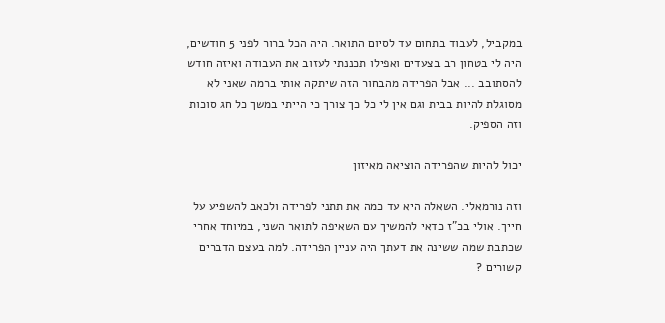במקביל, לעבוד בתחום עד לסיום התואר. היה הכל ברור לפני 5 חודשים, היה לי בטחון רב בצעדים ואפילו תכננתי לעזוב את העבודה ואיזה חודש להסתובב ... אבל הפרידה מהבחור הזה שיתקה אותי ברמה שאני לא מסוגלת להיות בבית וגם אין לי כל כך צורך כי הייתי במשך כל חג סוכות וזה הספיק.

יכול להיות שהפרידה הוציאה מאיזון

וזה נורמאלי. השאלה היא עד כמה את תתני לפרידה ולכאב להשפיע על חייך. אולי בכ"ז כדאי להמשיך עם השאיפה לתואר השני, במיוחד אחרי שכתבת שמה ששינה את דעתך היה עניין הפרידה. למה בעצם הדברים קשורים ?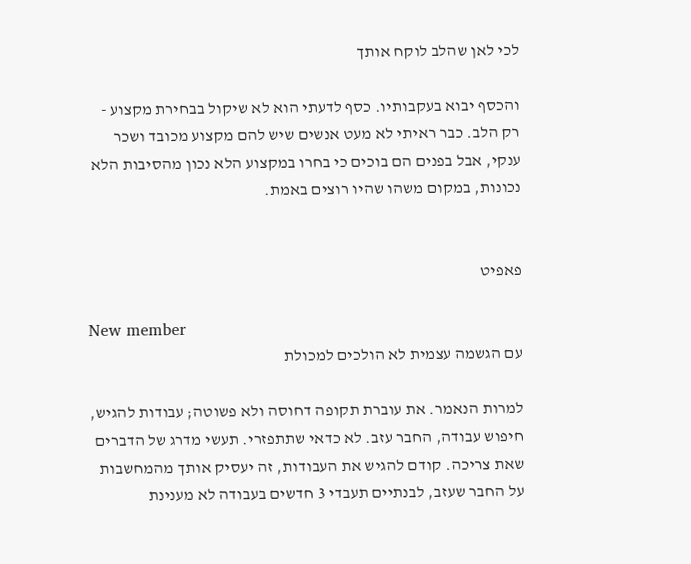לכי לאן שהלב לוקח אותך

והכסף יבוא בעקבותיו. כסף לדעתי הוא לא שיקול בבחירת מקצוע - רק הלב. כבר ראיתי לא מעט אנשים שיש להם מקצוע מכובד ושכר ענקי, אבל בפנים הם בוכים כי בחרו במקצוע הלא נכון מהסיבות הלא נכונות, במקום משהו שהיו רוצים באמת.


פאפיט

New member
עם הגשמה עצמית לא הולכים למכולת

למרות הנאמר. את עוברת תקופה דחוסה ולא פשוטה; עבודות להגיש, חיפוש עבודה, החבר עזב. לא כדאי שתתפזרי. תעשי מדרג של הדברים שאת צריכה. קודם להגיש את העבודות, זה יעסיק אותך מהמחשבות על החבר שעזב, לבנתיים תעבדי 3 חדשים בעבודה לא מענינת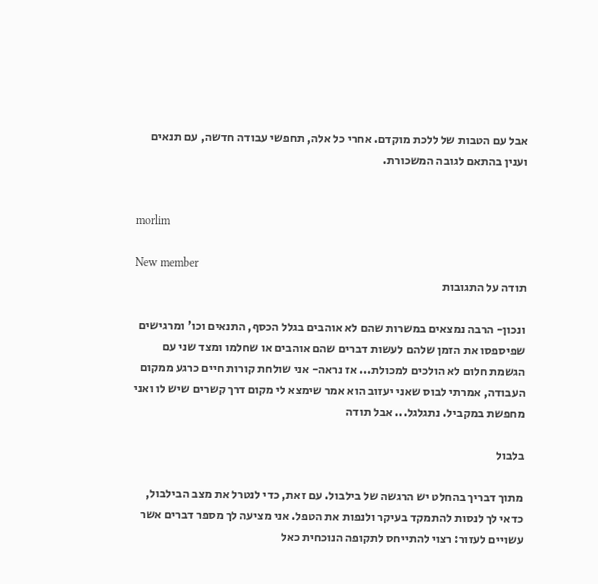אבל עם הטבות של ללכת מוקדם. אחרי כל אלה, תחפשי עבודה חדשה, עם תנאים וענין בהתאם לגובה המשכורת.


morlim

New member
תודה על התגובות

ונכון- הרבה נמצאים במשרות שהם לא אוהבים בגלל הכסף, התנאים וכו' ומרגישים שפיספסו את הזמן שלהם לעשות דברים שהם אוהבים או שחלמו ומצד שני עם הגשמת חלום לא הולכים למכולת... אז נראה- אני שולחת קורות חיים כרגע ממקום העבודה, אמרתי לבוס שאני יעזוב הוא אמר שימצא לי מקום דרך קשרים שיש לו ואני מחפשת במקביל. נתגלגל... אבל תודה

בלבול

מתוך דבריך בהחלט יש הרגשה של בילבול. עם זאת, כדי לנטרל את מצב הבילבול, כדאי לך לנסות להתמקד בעיקר ולנפות את הטפל. אני מציעה לך מספר דברים אשר עשויים לעזור: רצוי להתייחס לתקופה הנוכחית כאל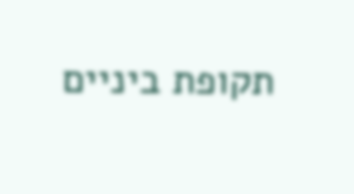תקופת ביניים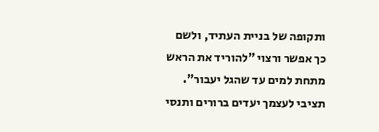ותקופה של בניית העתיד, ולשם כך אפשר ורצוי "להוריד את הראש מתחת למים עד שהגל יעבור". תציבי לעצמך יעדים ברורים ותנסי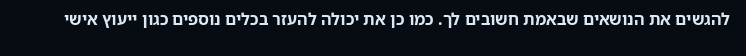להגשים את הנושאים שבאמת חשובים לך. כמו כן את יכולה להעזר בכלים נוספים כגון ייעוץ אישי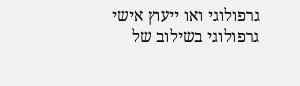גרפולוגי ואו ייעוץ אישי גרפולוגי בשילוב של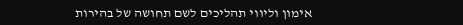אימון וליווי תהליכים לשם תחושה של בהירות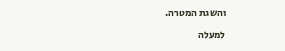והשגת המטרה.

למעלה